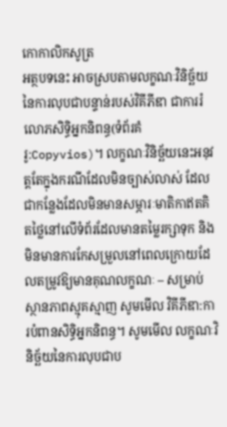កោកាលិកសូត្រ
អត្ថបទនេះ អាចស្របតាមលក្ខណៈវិនិច្ឆ័យនៃការលុបជាបន្ទាន់របស់វិគីភីឌា ជាការរំលោភសិទ្ធិអ្នកនិពន្ធ(ទំព័រគំរូ:Copyvios)។ លក្ខណៈវិនិច្ឆ័យនេះអនុវត្តតែក្នុងករណីដែលមិនច្បាស់លាស់ ដែលជាកន្លែងដែលមិនមានសម្ភារៈមាតិកាឥតគិតថ្លៃនៅលើទំព័រដែលមានតម្លៃរក្សាទុក និងមិនមានការកែសម្រួលនៅពេលក្រោយដែលតម្រូវឱ្យមានគុណលក្ខណៈ – សម្រាប់ស្ថានភាពស្មុគស្មាញ សូមមើល វិគីភីឌា:ការបំពានសិទ្ធិអ្នកនិពន្ធ។ សូមមើល លក្ខណៈវិនិច្ឆ័យនៃការលុបជាប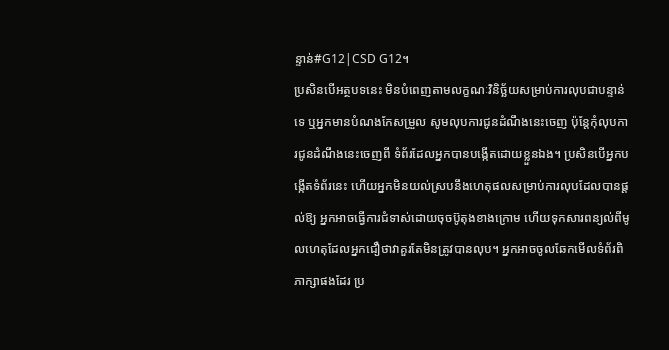ន្ទាន់#G12|CSD G12។
ប្រសិនបើអត្ថបទនេះ មិនបំពេញតាមលក្ខណៈវិនិច្ឆ័យសម្រាប់ការលុបជាបន្ទាន់ទេ ឬអ្នកមានបំណងកែសម្រួល សូមលុបការជូនដំណឹងនេះចេញ ប៉ុន្តែកុំលុបការជូនដំណឹងនេះចេញពី ទំព័រដែលអ្នកបានបង្កើតដោយខ្លួនឯង។ ប្រសិនបើអ្នកបង្កើតទំព័រនេះ ហើយអ្នកមិនយល់ស្របនឹងហេតុផលសម្រាប់ការលុបដែលបានផ្តល់ឱ្យ អ្នកអាចធ្វើការជំទាស់ដោយចុចប៊ូតុងខាងក្រោម ហើយទុកសារពន្យល់ពីមូលហេតុដែលអ្នកជឿថាវាគួរតែមិនត្រូវបានលុប។ អ្នកអាចចូលឆែកមើលទំព័រពិភាក្សាផងដែរ ប្រ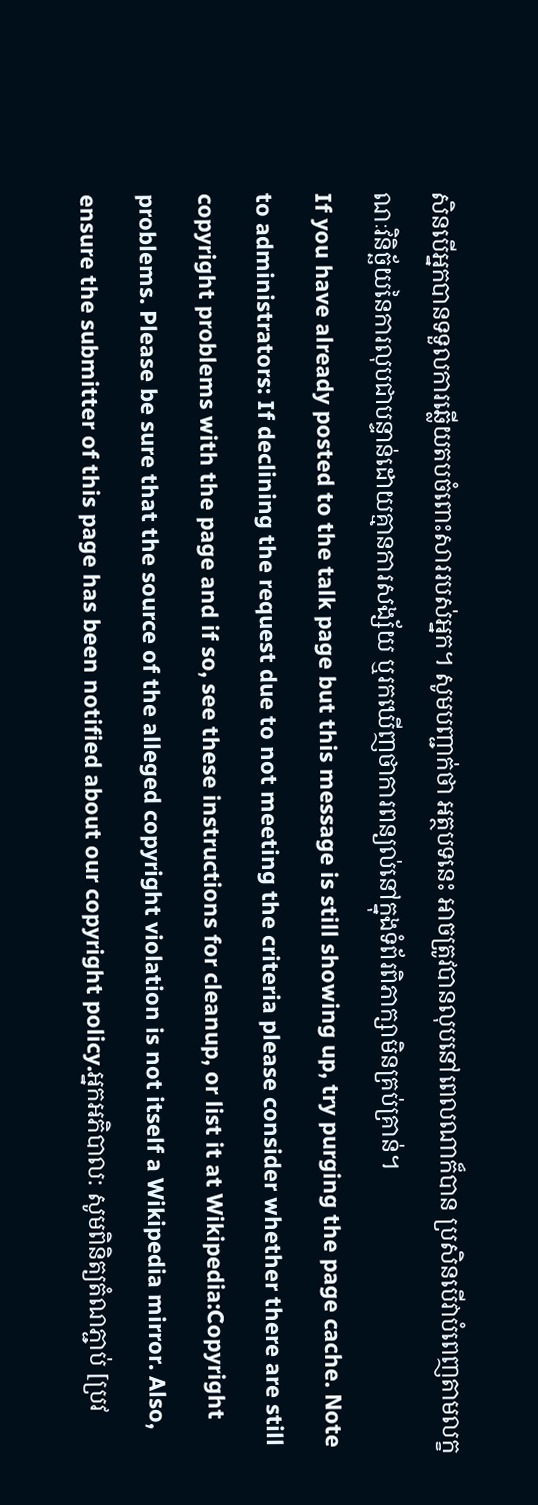សិនបើអ្នកបានទទួលការឆ្លើយតបចំពោះសាររបស់អ្នក។ សូមបញ្ជាក់ថា អត្ថបទនេះ អាចត្រូវបានលុបនៅពេលណាក៏បាន ប្រសិនបើវាបំពេញតាមលក្ខណៈវិនិច្ឆ័យនៃការលុបជាបន្ទាន់ដោយគ្មានការសង្ស័យ ឬរកឃើញថាការពន្យល់នៅក្នុងទំព័រពិភាក្សាមិនគ្រប់គ្រាន់។
If you have already posted to the talk page but this message is still showing up, try purging the page cache. Note to administrators: If declining the request due to not meeting the criteria please consider whether there are still copyright problems with the page and if so, see these instructions for cleanup, or list it at Wikipedia:Copyright problems. Please be sure that the source of the alleged copyright violation is not itself a Wikipedia mirror. Also, ensure the submitter of this page has been notified about our copyright policy.អ្នកអភិបាល: សូមពិនិត្យតំណភ្ជាប់ [ប្រវ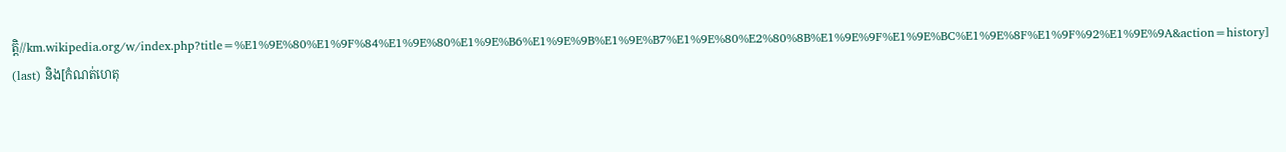ត្តិ//km.wikipedia.org/w/index.php?title=%E1%9E%80%E1%9F%84%E1%9E%80%E1%9E%B6%E1%9E%9B%E1%9E%B7%E1%9E%80%E2%80%8B%E1%9E%9F%E1%9E%BC%E1%9E%8F%E1%9F%92%E1%9E%9A&action=history] (last) និង[កំណត់ហេតុ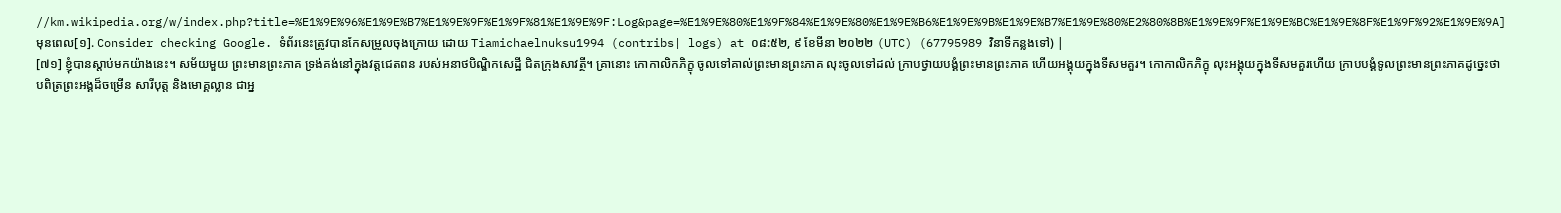//km.wikipedia.org/w/index.php?title=%E1%9E%96%E1%9E%B7%E1%9E%9F%E1%9F%81%E1%9E%9F:Log&page=%E1%9E%80%E1%9F%84%E1%9E%80%E1%9E%B6%E1%9E%9B%E1%9E%B7%E1%9E%80%E2%80%8B%E1%9E%9F%E1%9E%BC%E1%9E%8F%E1%9F%92%E1%9E%9A] មុនពេល[១]. Consider checking Google. ទំព័រនេះត្រូវបានកែសម្រួលចុងក្រោយ ដោយ Tiamichaelnuksu1994 (contribs| logs) at ០៨:៥២, ៩ ខែមីនា ២០២២ (UTC) (67795989 វិនាទីកន្លងទៅ) |
[៧១] ខ្ញុំបានស្តាប់មកយ៉ាងនេះ។ សម័យមួយ ព្រះមានព្រះភាគ ទ្រង់គង់នៅក្នុងវត្តជេតពន របស់អនាថបិណ្ឌិកសេដ្ឋី ជិតក្រុងសាវត្ថី។ គ្រានោះ កោកាលិកភិក្ខុ ចូលទៅគាល់ព្រះមានព្រះភាគ លុះចូលទៅដល់ ក្រាបថ្វាយបង្គំព្រះមានព្រះភាគ ហើយអង្គុយក្នុងទីសមគួរ។ កោកាលិកភិក្ខុ លុះអង្គុយក្នុងទីសមគួរហើយ ក្រាបបង្គំទូលព្រះមានព្រះភាគដូច្នេះថា បពិត្រព្រះអង្គដ៏ចម្រើន សារីបុត្ត និងមោគ្គល្លាន ជាអ្ន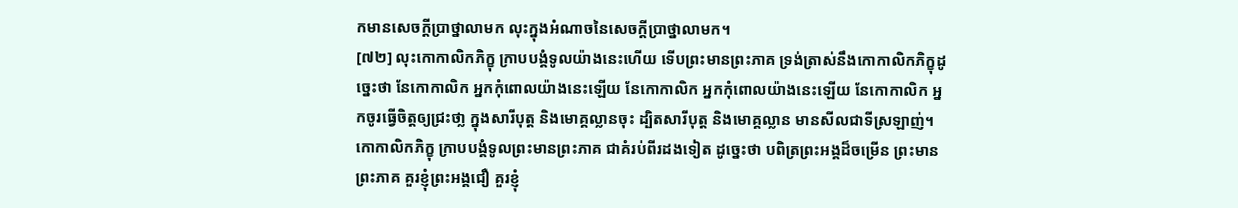កមានសេចក្ដីប្រាថ្នាលាមក លុះក្នុងអំណាចនៃសេចក្ដីប្រាថ្នាលាមក។
[៧២] លុះកោកាលិកភិក្ខុ ក្រាបបង្គំទូលយ៉ាងនេះហើយ ទើបព្រះមានព្រះភាគ ទ្រង់ត្រាស់នឹងកោកាលិកភិក្ខុដូច្នេះថា នែកោកាលិក អ្នកកុំពោលយ៉ាងនេះឡើយ នែកោកាលិក អ្នកកុំពោលយ៉ាងនេះឡើយ នែកោកាលិក អ្នកចូរធ្វើចិត្តឲ្យជ្រះថា្ល ក្នុងសារីបុត្ត និងមោគ្គល្លានចុះ ដ្បិតសារីបុត្ត និងមោគ្គល្លាន មានសីលជាទីស្រឡាញ់។ កោកាលិកភិក្ខុ ក្រាបបង្គំទូលព្រះមានព្រះភាគ ជាគំរប់ពីរដងទៀត ដូច្នេះថា បពិត្រព្រះអង្គដ៏ចម្រើន ព្រះមានព្រះភាគ គួរខ្ញុំព្រះអង្គជឿ គួរខ្ញុំ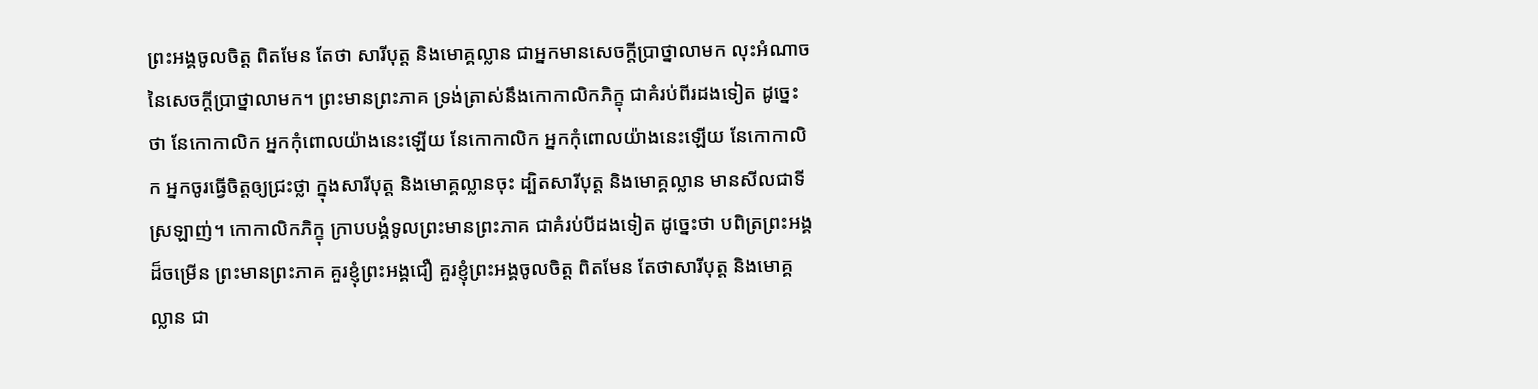ព្រះអង្គចូលចិត្ត ពិតមែន តែថា សារីបុត្ត និងមោគ្គល្លាន ជាអ្នកមានសេចក្ដីប្រាថ្នាលាមក លុះអំណាចនៃសេចក្ដីប្រាថ្នាលាមក។ ព្រះមានព្រះភាគ ទ្រង់ត្រាស់នឹងកោកាលិកភិក្ខុ ជាគំរប់ពីរដងទៀត ដូច្នេះថា នែកោកាលិក អ្នកកុំពោលយ៉ាងនេះឡើយ នែកោកាលិក អ្នកកុំពោលយ៉ាងនេះឡើយ នែកោកាលិក អ្នកចូរធ្វើចិត្តឲ្យជ្រះថ្លា ក្នុងសារីបុត្ត និងមោគ្គល្លានចុះ ដ្បិតសារីបុត្ត និងមោគ្គល្លាន មានសីលជាទីស្រឡាញ់។ កោកាលិកភិក្ខុ ក្រាបបង្គំទូលព្រះមានព្រះភាគ ជាគំរប់បីដងទៀត ដូច្នេះថា បពិត្រព្រះអង្គដ៏ចម្រើន ព្រះមានព្រះភាគ គួរខ្ញុំព្រះអង្គជឿ គួរខ្ញុំព្រះអង្គចូលចិត្ត ពិតមែន តែថាសារីបុត្ត និងមោគ្គល្លាន ជា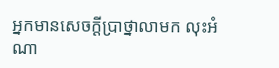អ្នកមានសេចក្ដីប្រាថ្នាលាមក លុះអំណា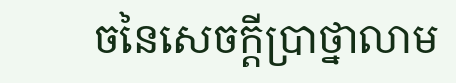ចនៃសេចក្ដីប្រាថ្នាលាម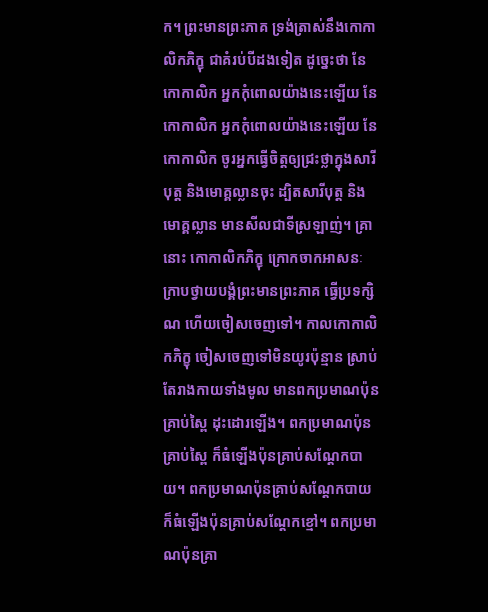ក។ ព្រះមានព្រះភាគ ទ្រង់ត្រាស់នឹងកោកាលិកភិក្ខុ ជាគំរប់បីដងទៀត ដូច្នេះថា នែកោកាលិក អ្នកកុំពោលយ៉ាងនេះឡើយ នែកោកាលិក អ្នកកុំពោលយ៉ាងនេះឡើយ នែកោកាលិក ចូរអ្នកធ្វើចិត្តឲ្យជ្រះថ្លាក្នុងសារីបុត្ត និងមោគ្គល្លានចុះ ដ្បិតសារីបុត្ត និងមោគ្គល្លាន មានសីលជាទីស្រឡាញ់។ គ្រានោះ កោកាលិកភិក្ខុ ក្រោកចាកអាសនៈ ក្រាបថ្វាយបង្គំព្រះមានព្រះភាគ ធ្វើប្រទក្សិណ ហើយចៀសចេញទៅ។ កាលកោកាលិកភិក្ខុ ចៀសចេញទៅមិនយូរប៉ុន្មាន ស្រាប់តែរាងកាយទាំងមូល មានពកប្រមាណប៉ុនគ្រាប់ស្ពៃ ដុះដោរឡើង។ ពកប្រមាណប៉ុនគ្រាប់ស្ពៃ ក៏ធំឡើងប៉ុនគ្រាប់សណ្តែកបាយ។ ពកប្រមាណប៉ុនគ្រាប់សណ្តែកបាយ ក៏ធំឡើងប៉ុនគ្រាប់សណ្តែកខ្មៅ។ ពកប្រមាណប៉ុនគ្រា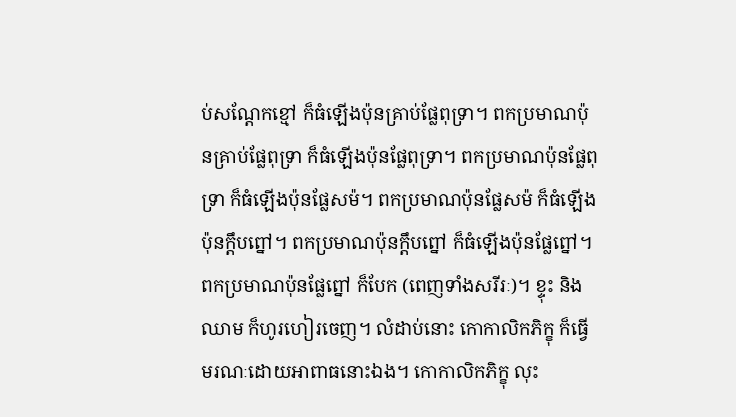ប់សណ្តែកខ្មៅ ក៏ធំឡើងប៉ុនគ្រាប់ផ្លែពុទ្រា។ ពកប្រមាណប៉ុនគ្រាប់ផ្លែពុទ្រា ក៏ធំឡើងប៉ុនផ្លែពុទ្រា។ ពកប្រមាណប៉ុនផ្លែពុទ្រា ក៏ធំឡើងប៉ុនផ្លែសម៉។ ពកប្រមាណប៉ុនផ្លែសម៉ ក៏ធំឡើងប៉ុនក្តឹបព្នៅ។ ពកប្រមាណប៉ុនក្តឹបព្នៅ ក៏ធំឡើងប៉ុនផ្លែព្នៅ។ ពកប្រមាណប៉ុនផ្លែព្នៅ ក៏បែក (ពេញទាំងសរីរៈ)។ ខ្ទុះ និងឈាម ក៏ហូរហៀរចេញ។ លំដាប់នោះ កោកាលិកភិក្ខុ ក៏ធ្វើមរណៈដោយអាពាធនោះឯង។ កោកាលិកភិក្ខុ លុះ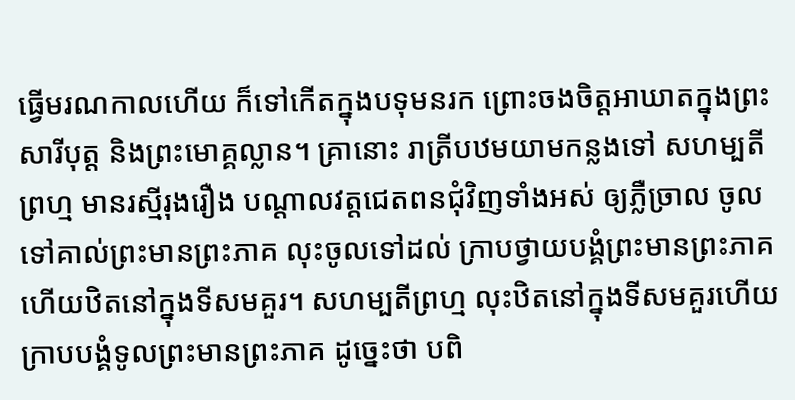ធ្វើមរណកាលហើយ ក៏ទៅកើតក្នុងបទុមនរក ព្រោះចងចិត្តអាឃាតក្នុងព្រះសារីបុត្ត និងព្រះមោគ្គល្លាន។ គ្រានោះ រាត្រីបឋមយាមកន្លងទៅ សហម្បតីព្រហ្ម មានរស្មីរុងរឿង បណ្តាលវត្តជេតពនជុំវិញទាំងអស់ ឲ្យភ្លឺច្រាល ចូលទៅគាល់ព្រះមានព្រះភាគ លុះចូលទៅដល់ ក្រាបថ្វាយបង្គំព្រះមានព្រះភាគ ហើយឋិតនៅក្នុងទីសមគួរ។ សហម្បតីព្រហ្ម លុះឋិតនៅក្នុងទីសមគួរហើយ ក្រាបបង្គំទូលព្រះមានព្រះភាគ ដូច្នេះថា បពិ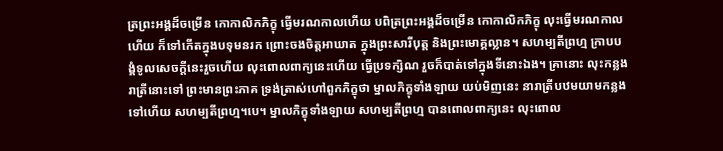ត្រព្រះអង្គដ៏ចម្រើន កោកាលិកភិក្ខុ ធ្វើមរណកាលហើយ បពិត្រព្រះអង្គដ៏ចម្រើន កោកាលិកភិក្ខុ លុះធ្វើមរណកាលហើយ ក៏ទៅកើតក្នុងបទុមនរក ព្រោះចងចិត្តអាឃាត ក្នុងព្រះសារីបុត្ត និងព្រះមោគ្គល្លាន។ សហម្បតីព្រហ្ម ក្រាបបង្គំទូលសេចក្ដីនេះរួចហើយ លុះពោលពាក្យនេះហើយ ធ្វើប្រទក្សិណ រួចក៏បាត់ទៅក្នុងទីនោះឯង។ គ្រានោះ លុះកន្លងរាត្រីនោះទៅ ព្រះមានព្រះភាគ ទ្រង់ត្រាស់ហៅពួកភិក្ខុថា ម្នាលភិក្ខុទាំងឡាយ យប់មិញនេះ នារាត្រីបឋមយាមកន្លងទៅហើយ សហម្បតីព្រហ្ម។បេ។ ម្នាលភិក្ខុទាំងឡាយ សហម្បតីព្រហ្ម បានពោលពាក្យនេះ លុះពោល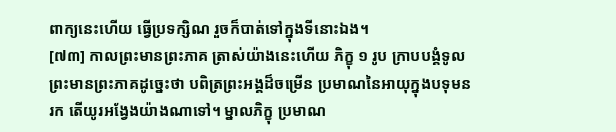ពាក្យនេះហើយ ធ្វើប្រទក្សិណ រួចក៏បាត់ទៅក្នុងទីនោះឯង។
[៧៣] កាលព្រះមានព្រះភាគ ត្រាស់យ៉ាងនេះហើយ ភិក្ខុ ១ រូប ក្រាបបង្គំទូលព្រះមានព្រះភាគដូច្នេះថា បពិត្រព្រះអង្គដ៏ចម្រើន ប្រមាណនៃអាយុក្នុងបទុមនរក តើយូរអង្វែងយ៉ាងណាទៅ។ ម្នាលភិក្ខុ ប្រមាណ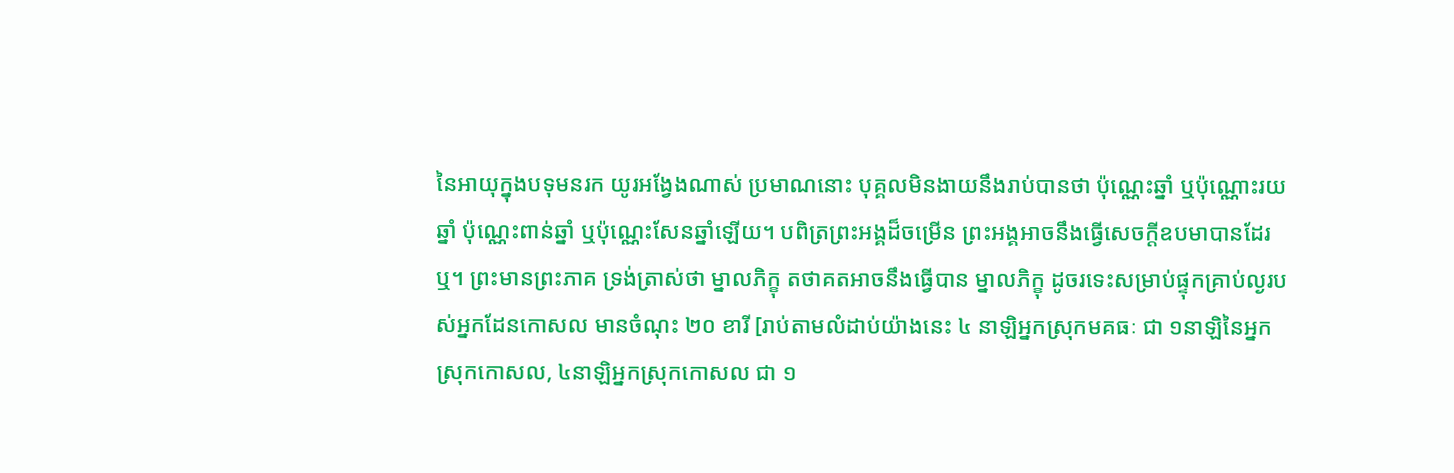នៃអាយុក្នុងបទុមនរក យូរអង្វែងណាស់ ប្រមាណនោះ បុគ្គលមិនងាយនឹងរាប់បានថា ប៉ុណ្ណេះឆ្នាំ ឬប៉ុណ្ណោះរយឆ្នាំ ប៉ុណ្ណេះពាន់ឆ្នាំ ឬប៉ុណ្ណេះសែនឆ្នាំឡើយ។ បពិត្រព្រះអង្គដ៏ចម្រើន ព្រះអង្គអាចនឹងធ្វើសេចក្ដីឧបមាបានដែរឬ។ ព្រះមានព្រះភាគ ទ្រង់ត្រាស់ថា ម្នាលភិក្ខុ តថាគតអាចនឹងធ្វើបាន ម្នាលភិក្ខុ ដូចរទេះសម្រាប់ផ្ទុកគ្រាប់ល្ងរបស់អ្នកដែនកោសល មានចំណុះ ២០ ខារី [រាប់តាមលំដាប់យ៉ាងនេះ ៤ នាឡិអ្នកស្រុកមគធៈ ជា ១នាឡិនៃអ្នកស្រុកកោសល, ៤នាឡិអ្នកស្រុកកោសល ជា ១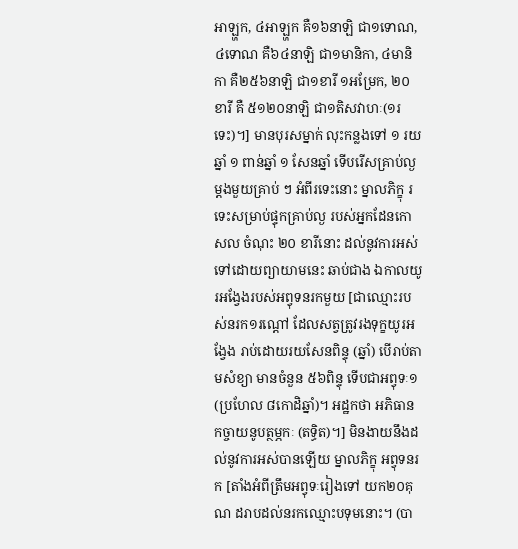អាឡ្ហក, ៤អាឡ្ហក គឺ១៦នាឡិ ជា១ទោណ, ៤ទោណ គឺ៦៤នាឡិ ជា១មានិកា, ៤មានិកា គឺ២៥៦នាឡិ ជា១ខារី ១អម្រែក, ២០ខារី គឺ ៥១២០នាឡិ ជា១តិសវាហៈ(១រទេះ)។] មានបុរសម្នាក់ លុះកន្លងទៅ ១ រយឆ្នាំ ១ ពាន់ឆ្នាំ ១ សែនឆ្នាំ ទើបរើសគ្រាប់ល្ង ម្តងមួយគ្រាប់ ៗ អំពីរទេះនោះ ម្នាលភិក្ខុ រទេះសម្រាប់ផ្ទុកគ្រាប់ល្ង របស់អ្នកដែនកោសល ចំណុះ ២០ ខារីនោះ ដល់នូវការអស់ទៅដោយព្យាយាមនេះ ឆាប់ជាង ឯកាលយូរអង្វែងរបស់អព្វុទនរកមួយ [ជាឈ្មោះរបស់នរក១រណ្តៅ ដែលសត្វត្រូវរងទុក្ខយូរអង្វែង រាប់ដោយរយសែនពិន្ទុ (ឆ្នាំ) បើរាប់តាមសំខ្យា មានចំនួន ៥៦ពិន្ទុ ទើបជាអព្វុទៈ១ (ប្រហែល ៨កោដិឆ្នាំ)។ អដ្ឋកថា អភិធាន កច្ចាយនូបត្ថម្ភកៈ (តទ្ធិត)។] មិនងាយនឹងដល់នូវការអស់បានឡើយ ម្នាលភិក្ខុ អព្វុទនរក [តាំងអំពីត្រឹមអព្វុទៈរៀងទៅ យក២០គុណ ដរាបដល់នរកឈ្មោះបទុមនោះ។ (បា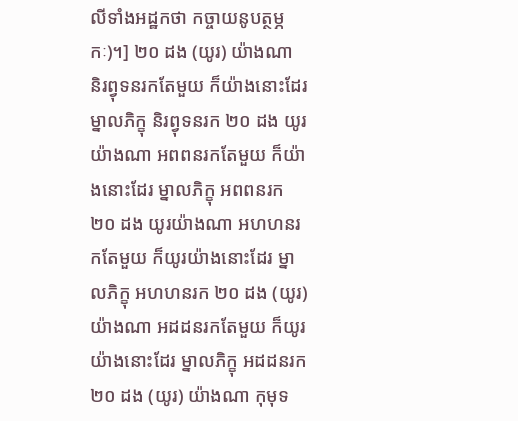លីទាំងអដ្ឋកថា កច្ចាយនូបត្ថម្ភកៈ)។] ២០ ដង (យូរ) យ៉ាងណា និរព្វុទនរកតែមួយ ក៏យ៉ាងនោះដែរ ម្នាលភិក្ខុ និរព្វុទនរក ២០ ដង យូរយ៉ាងណា អពពនរកតែមួយ ក៏យ៉ាងនោះដែរ ម្នាលភិក្ខុ អពពនរក ២០ ដង យូរយ៉ាងណា អហហនរកតែមួយ ក៏យូរយ៉ាងនោះដែរ ម្នាលភិក្ខុ អហហនរក ២០ ដង (យូរ) យ៉ាងណា អដដនរកតែមួយ ក៏យូរយ៉ាងនោះដែរ ម្នាលភិក្ខុ អដដនរក ២០ ដង (យូរ) យ៉ាងណា កុមុទ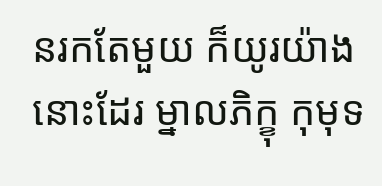នរកតែមួយ ក៏យូរយ៉ាងនោះដែរ ម្នាលភិក្ខុ កុមុទ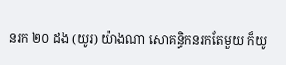នរក ២០ ដង (យូរ) យ៉ាងណា សោគន្ធិកនរកតែមួយ ក៏យូ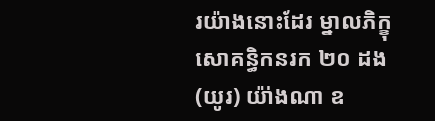រយ៉ាងនោះដែរ ម្នាលភិក្ខុ សោគន្ធិកនរក ២០ ដង (យូរ) យ៉ា់ងណា ឧ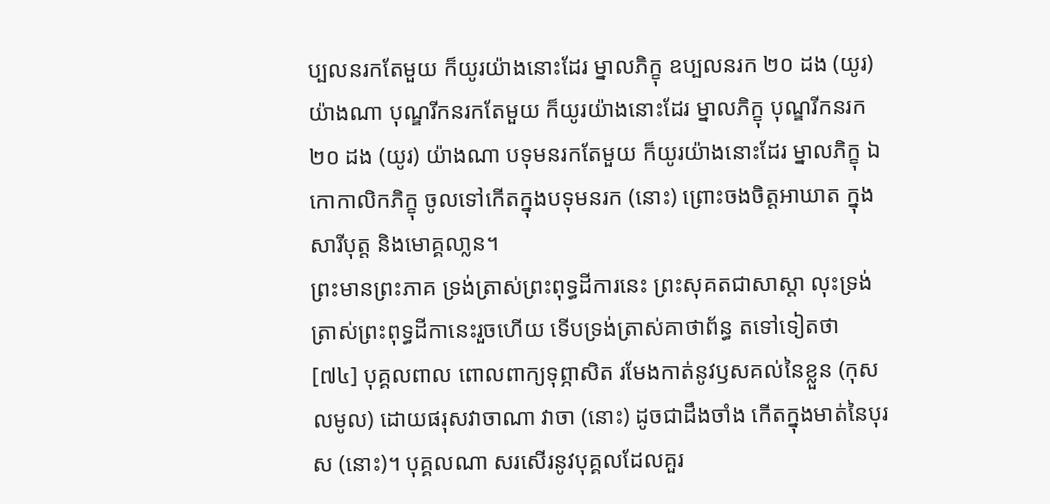ប្បលនរកតែមួយ ក៏យូរយ៉ាងនោះដែរ ម្នាលភិក្ខុ ឧប្បលនរក ២០ ដង (យូរ) យ៉ាងណា បុណ្ឌរីកនរកតែមួយ ក៏យូរយ៉ាងនោះដែរ ម្នាលភិក្ខុ បុណ្ឌរីកនរក ២០ ដង (យូរ) យ៉ាងណា បទុមនរកតែមួយ ក៏យូរយ៉ាងនោះដែរ ម្នាលភិក្ខុ ឯកោកាលិកភិក្ខុ ចូលទៅកើតក្នុងបទុមនរក (នោះ) ព្រោះចងចិត្តអាឃាត ក្នុងសារីបុត្ត និងមោគ្គលា្លន។
ព្រះមានព្រះភាគ ទ្រង់ត្រាស់ព្រះពុទ្ធដីការនេះ ព្រះសុគតជាសាស្តា លុះទ្រង់ត្រាស់ព្រះពុទ្ធដីកានេះរួចហើយ ទើបទ្រង់ត្រាស់គាថាព័ន្ធ តទៅទៀតថា
[៧៤] បុគ្គលពាល ពោលពាក្យទុព្ភាសិត រមែងកាត់នូវឫសគល់នៃខ្លួន (កុសលមូល) ដោយផរុសវាចាណា វាចា (នោះ) ដូចជាដឹងចាំង កើតក្នុងមាត់នៃបុរស (នោះ)។ បុគ្គលណា សរសើរនូវបុគ្គលដែលគួរ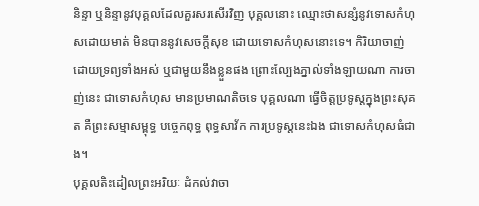និន្ទា ឬនិន្ទានូវបុគ្គលដែលគួរសរសើរវិញ បុគ្គលនោះ ឈ្មោះថាសន្សំនូវទោសកំហុសដោយមាត់ មិនបាននូវសេចក្ដីសុខ ដោយទោសកំហុសនោះទេ។ កិរិយាចាញ់ដោយទ្រព្យទាំងអស់ ឬជាមួយនឹងខ្លួនផង ព្រោះល្បែងភ្នាល់ទាំងឡាយណា ការចាញ់នេះ ជាទោសកំហុស មានប្រមាណតិចទេ បុគ្គលណា ធ្វើចិត្តប្រទូស្តក្នុងព្រះសុគត គឺព្រះសម្មាសម្ពុទ្ធ បច្ចេកពុទ្ធ ពុទ្ធសាវ័ក ការប្រទូស្តនេះឯង ជាទោសកំហុសធំជាង។
បុគ្គលតិះដៀលព្រះអរិយៈ ដំកល់វាចា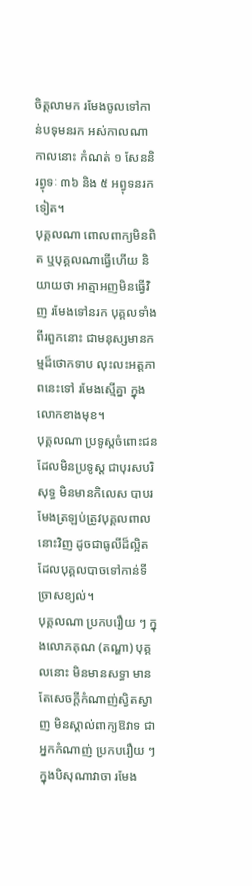ចិត្តលាមក រមែងចូលទៅកាន់បទុមនរក អស់កាលណា កាលនោះ កំណត់ ១ សែននិរព្វុទៈ ៣៦ និង ៥ អព្វុទនរកទៀត។
បុគ្គលណា ពោលពាក្យមិនពិត ឬបុគ្គលណាធ្វើហើយ និយាយថា អាត្មាអញមិនធ្វើវិញ រមែងទៅនរក បុគ្គលទាំងពីរពួកនោះ ជាមនុស្សមានកម្មដ៏ថោកទាប លុះលះអត្តភាពនេះទៅ រមែងស្មើគ្នា ក្នុងលោកខាងមុខ។
បុគ្គលណា ប្រទូស្តចំពោះជនដែលមិនប្រទូស្ត ជាបុរសបរិសុទ្ធ មិនមានកិលេស បាបរមែងត្រឡប់ត្រូវបុគ្គលពាលនោះវិញ ដូចជាធូលីដ៏ល្អិត ដែលបុគ្គលបាចទៅកាន់ទីច្រាសខ្យល់។
បុគ្គលណា ប្រកបរឿយ ៗ ក្នុងលោភគុណ (តណ្ហា) បុគ្គលនោះ មិនមានសទ្ធា មានតែសេចក្ដីកំណាញ់ស្វិតស្វាញ មិនស្គាល់ពាក្យឱវាទ ជាអ្នកកំណាញ់ ប្រកបរឿយ ៗ ក្នុងបិសុណាវាចា រមែង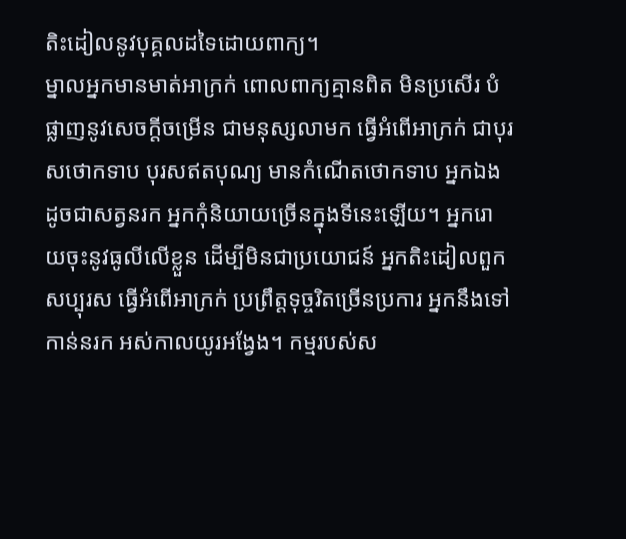តិះដៀលនូវបុគ្គលដទៃដោយពាក្យ។
ម្នាលអ្នកមានមាត់អាក្រក់ ពោលពាក្យគ្មានពិត មិនប្រសើរ បំផ្លាញនូវសេចក្ដីចម្រើន ជាមនុស្សលាមក ធ្វើអំពើអាក្រក់ ជាបុរសថោកទាប បុរសឥតបុណ្យ មានកំណើតថោកទាប អ្នកឯងដូចជាសត្វនរក អ្នកកុំនិយាយច្រើនក្នុងទីនេះឡើយ។ អ្នករោយចុះនូវធូលីលើខ្លួន ដើម្បីមិនជាប្រយោជន៍ អ្នកតិះដៀលពួកសប្បុរស ធ្វើអំពើអាក្រក់ ប្រព្រឹត្តទុច្ចរិតច្រើនប្រការ អ្នកនឹងទៅកាន់នរក អស់កាលយូរអង្វែង។ កម្មរបស់ស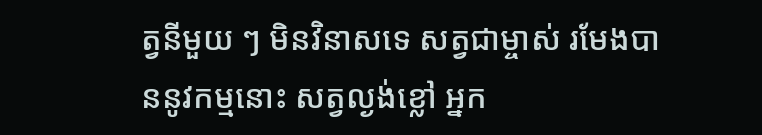ត្វនីមួយ ៗ មិនវិនាសទេ សត្វជាម្ចាស់ រមែងបាននូវកម្មនោះ សត្វល្ងង់ខ្លៅ អ្នក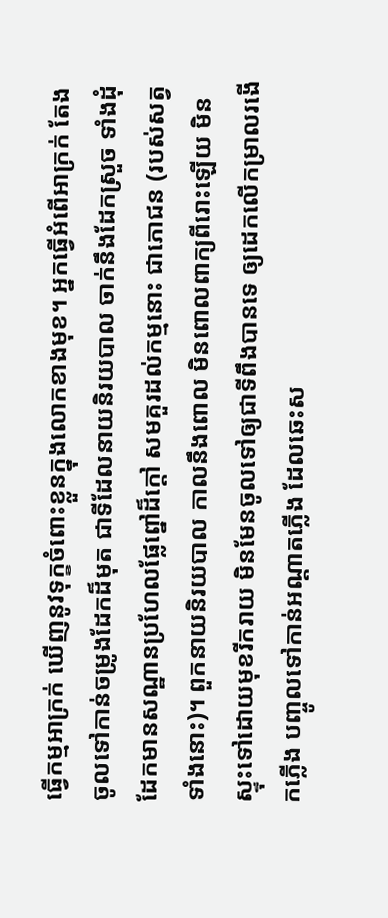ធ្វើកម្មអាក្រក់ ឃើញនូវទុក្ខចំពោះខ្លួនក្នុងលោកខាងមុខ។ អ្នកធ្វើអំពើអាក្រក់ តែងចូលទៅកាន់ចម្រូងដែកដ៏មុត ជាទីដែលនាយនិរយបាល ចាក់នឹងដែកស្រួច ទាំងដុំដែកមានសណ្ឋានប្រហែលផ្លែព្នៅដ៏ក្តៅ សមគួរដល់កម្មនោះ ជាភោជន (របស់សត្វទាំងនោះ)។ ពួកនាយនិរយបាល កាលនឹងពោល មិនពោលពាក្យពីរោះឡើយ មិនស្ទុះទៅដោយមុខរីករាយ មិនមែនចូលទៅឲ្យជាទីពឹងបានទេ ឲ្យដេកលើកម្រាលរងើកភ្លើង បញ្ចូលទៅកាន់អណ្តាតភ្លើង ដែលឆេះស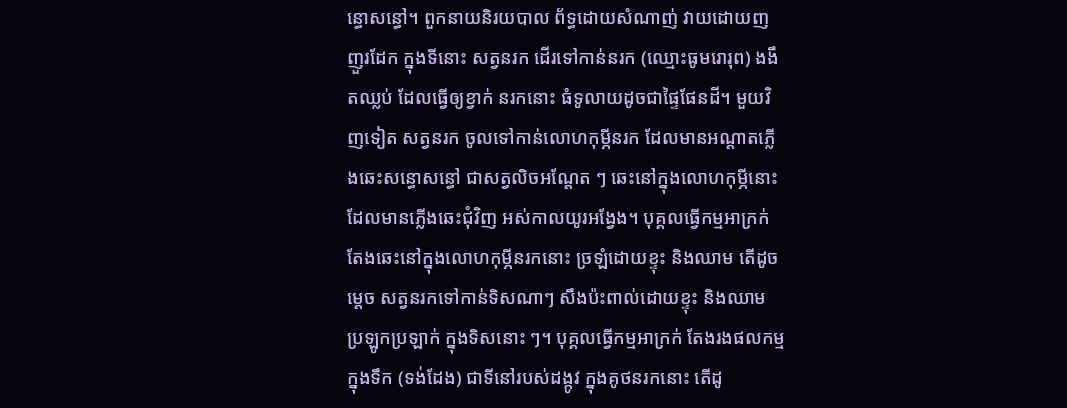ន្ធោសន្ធៅ។ ពួកនាយនិរយបាល ព័ទ្ធដោយសំណាញ់ វាយដោយញញួរដែក ក្នុងទីនោះ សត្វនរក ដើរទៅកាន់នរក (ឈ្មោះធូមរោរុព) ងងឹតឈ្លប់ ដែលធ្វើឲ្យខ្វាក់ នរកនោះ ធំទូលាយដូចជាផ្ទៃផែនដី។ មួយវិញទៀត សត្វនរក ចូលទៅកាន់លោហកុម្ភីនរក ដែលមានអណ្តាតភ្លើងឆេះសន្ធោសន្ធៅ ជាសត្វលិចអណ្តែត ៗ ឆេះនៅក្នុងលោហកុម្ភីនោះ ដែលមានភ្លើងឆេះជុំវិញ អស់កាលយូរអង្វែង។ បុគ្គលធ្វើកម្មអាក្រក់ តែងឆេះនៅក្នុងលោហកុម្ភីនរកនោះ ច្រឡំដោយខ្ទុះ និងឈាម តើដូចម្តេច សត្វនរកទៅកាន់ទិសណាៗ សឹងប៉ះពាល់ដោយខ្ទុះ និងឈាម ប្រឡូកប្រឡាក់ ក្នុងទិសនោះ ៗ។ បុគ្គលធ្វើកម្មអាក្រក់ តែងរងផលកម្ម ក្នុងទឹក (ទង់ដែង) ជាទីនៅរបស់ដង្កូវ ក្នុងគូថនរកនោះ តើដូ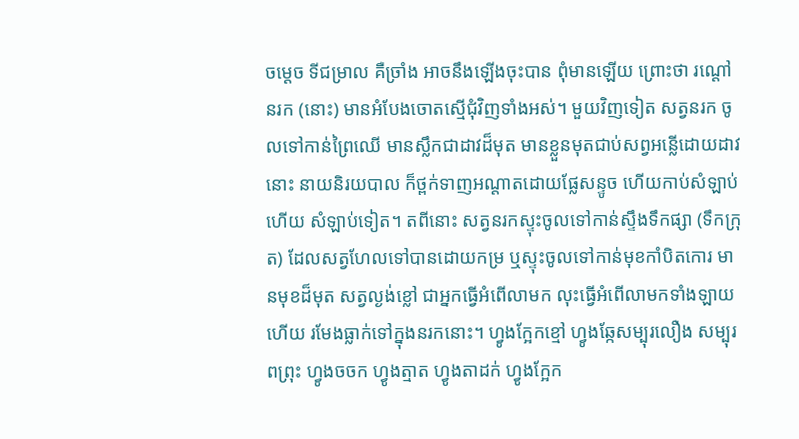ចម្តេច ទីជម្រាល គឺច្រាំង អាចនឹងឡើងចុះបាន ពុំមានឡើយ ព្រោះថា រណ្តៅនរក (នោះ) មានអំបែងចោតស្មើជុំវិញទាំងអស់។ មួយវិញទៀត សត្វនរក ចូលទៅកាន់ព្រៃឈើ មានស្លឹកជាដាវដ៏មុត មានខ្លួនមុតជាប់សព្វអន្លើដោយដាវនោះ នាយនិរយបាល ក៏ថ្ពក់ទាញអណ្តាតដោយផ្លែសន្ទូច ហើយកាប់សំឡាប់ហើយ សំឡាប់ទៀត។ តពីនោះ សត្វនរកស្ទុះចូលទៅកាន់ស្ទឹងទឹកផ្សា (ទឹកក្រុត) ដែលសត្វហែលទៅបានដោយកម្រ ឬស្ទុះចូលទៅកាន់មុខកាំបិតកោរ មានមុខដ៏មុត សត្វល្ងង់ខ្លៅ ជាអ្នកធ្វើអំពើលាមក លុះធ្វើអំពើលាមកទាំងឡាយហើយ រមែងធ្លាក់ទៅក្នុងនរកនោះ។ ហ្វូងក្អែកខ្មៅ ហ្វូងឆ្កែសម្បុរលឿង សម្បុរពព្រុះ ហ្វូងចចក ហ្វូងត្មាត ហ្វូងតាដក់ ហ្វូងក្អែក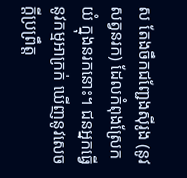ស តែងចឹកជញ្ជែងស៊ីរូង (នូវសត្វនរក) ដែលកំពុងស្រែកយំ ក្នុងនរកនោះ។ ជនអ្នកធ្វើនូវកម្មអាក្រក់ ឃើញនូវសេចក្ដីប្រព្រឹត្ត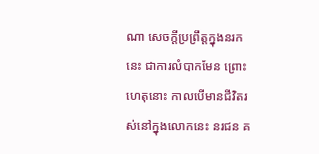ណា សេចក្ដីប្រព្រឹត្តក្នុងនរកនេះ ជាការលំបាកមែន ព្រោះហេតុនោះ កាលបើមានជីវិតរស់នៅក្នុងលោកនេះ នរជន គ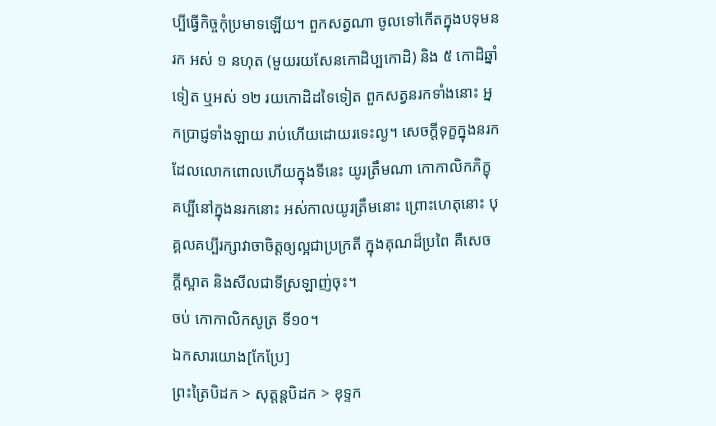ប្បីធ្វើកិច្ចកុំប្រមាទឡើយ។ ពួកសត្វណា ចូលទៅកើតក្នុងបទុមនរក អស់ ១ នហុត (មួយរយសែនកោដិប្បកោដិ) និង ៥ កោដិឆ្នាំទៀត ឬអស់ ១២ រយកោដិដទៃទៀត ពួកសត្វនរកទាំងនោះ អ្នកប្រាជ្ញទាំងឡាយ រាប់ហើយដោយរទេះល្ង។ សេចក្ដីទុក្ខក្នុងនរក ដែលលោកពោលហើយក្នុងទីនេះ យូរត្រឹមណា កោកាលិកភិក្ខុ គប្បីនៅក្នុងនរកនោះ អស់កាលយូរត្រឹមនោះ ព្រោះហេតុនោះ បុគ្គលគប្បីរក្សាវាចាចិត្តឲ្យល្អជាប្រក្រតី ក្នុងគុណដ៏ប្រពៃ គឺសេចក្ដីស្អាត និងសីលជាទីស្រឡាញ់ចុះ។
ចប់ កោកាលិកសូត្រ ទី១០។
ឯកសារយោង[កែប្រែ]
ព្រះត្រៃបិដក > សុត្តន្តបិដក > ខុទ្ទក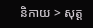និកាយ > សុត្ត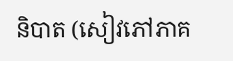និបាត (សៀវភៅភាគ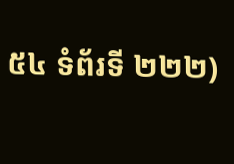៥៤ ទំព័រទី ២២២)